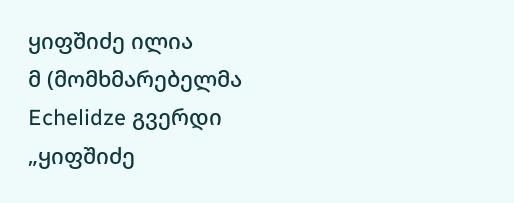ყიფშიძე ილია
მ (მომხმარებელმა Echelidze გვერდი „ყიფშიძე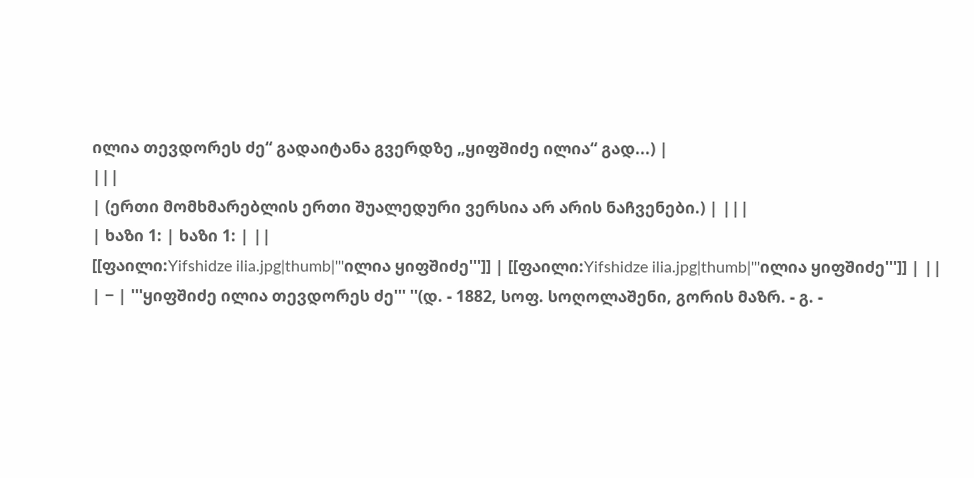ილია თევდორეს ძე“ გადაიტანა გვერდზე „ყიფშიძე ილია“ გად...) |
|||
| (ერთი მომხმარებლის ერთი შუალედური ვერსია არ არის ნაჩვენები.) | |||
| ხაზი 1: | ხაზი 1: | ||
[[ფაილი:Yifshidze ilia.jpg|thumb|'''ილია ყიფშიძე''']] | [[ფაილი:Yifshidze ilia.jpg|thumb|'''ილია ყიფშიძე''']] | ||
| − | '''ყიფშიძე ილია თევდორეს ძე''' ''(დ. - 1882, სოფ. სოღოლაშენი, გორის მაზრ. - გ. -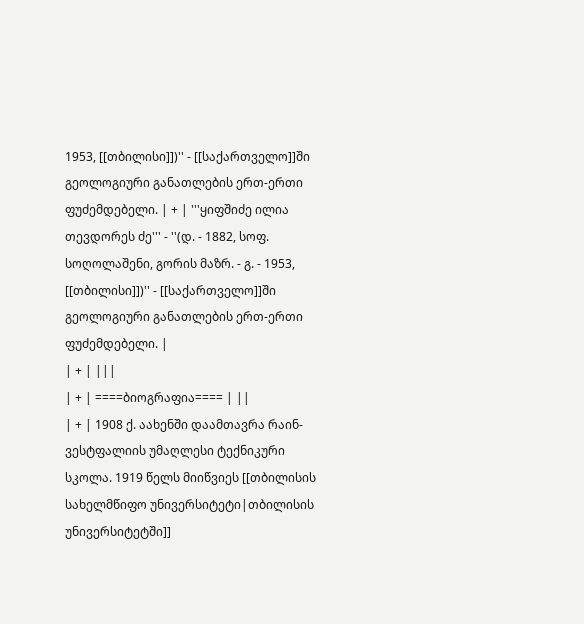1953, [[თბილისი]])'' - [[საქართველო]]ში გეოლოგიური განათლების ერთ-ერთი ფუძემდებელი. | + | '''ყიფშიძე ილია თევდორეს ძე''' - ''(დ. - 1882, სოფ. სოღოლაშენი, გორის მაზრ. - გ. - 1953, [[თბილისი]])'' - [[საქართველო]]ში გეოლოგიური განათლების ერთ-ერთი ფუძემდებელი. |
| + | |||
| + | ====ბიოგრაფია==== | ||
| + | 1908 ქ. აახენში დაამთავრა რაინ-ვესტფალიის უმაღლესი ტექნიკური სკოლა. 1919 წელს მიიწვიეს [[თბილისის სახელმწიფო უნივერსიტეტი|თბილისის უნივერსიტეტში]]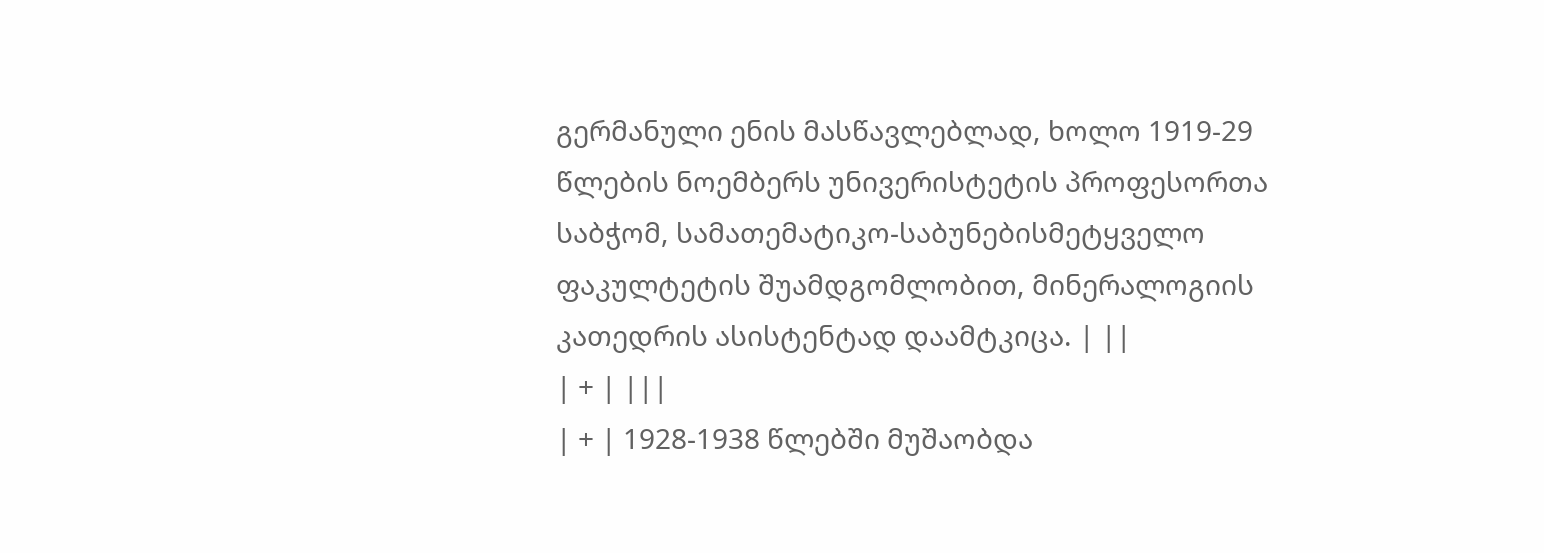გერმანული ენის მასწავლებლად, ხოლო 1919-29 წლების ნოემბერს უნივერისტეტის პროფესორთა საბჭომ, სამათემატიკო-საბუნებისმეტყველო ფაკულტეტის შუამდგომლობით, მინერალოგიის კათედრის ასისტენტად დაამტკიცა. | ||
| + | |||
| + | 1928-1938 წლებში მუშაობდა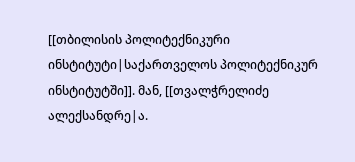[[თბილისის პოლიტექნიკური ინსტიტუტი|საქართველოს პოლიტექნიკურ ინსტიტუტში]]. მან, [[თვალჭრელიძე ალექსანდრე|ა.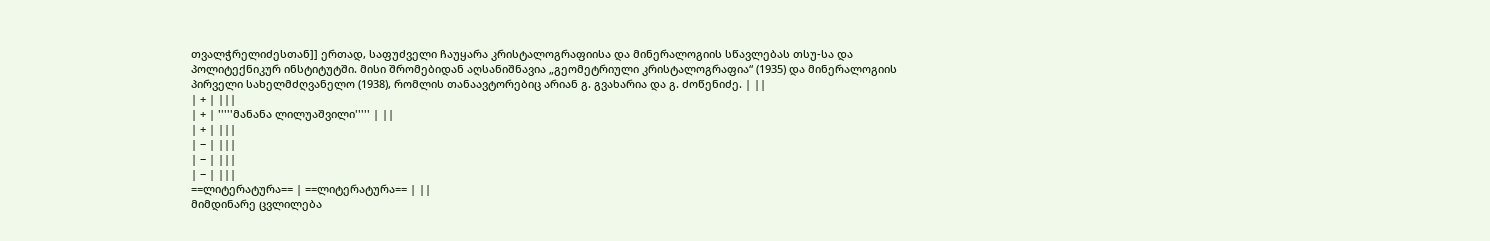თვალჭრელიძესთან]] ერთად, საფუძველი ჩაუყარა კრისტალოგრაფიისა და მინერალოგიის სწავლებას თსუ-სა და პოლიტექნიკურ ინსტიტუტში. მისი შრომებიდან აღსანიშნავია „გეომეტრიული კრისტალოგრაფია“ (1935) და მინერალოგიის პირველი სახელმძღვანელო (1938), რომლის თანაავტორებიც არიან გ. გვახარია და გ. ძოწენიძე. | ||
| + | |||
| + | '''''მანანა ლილუაშვილი''''' | ||
| + | |||
| − | |||
| − | |||
| − | |||
==ლიტერატურა== | ==ლიტერატურა== | ||
მიმდინარე ცვლილება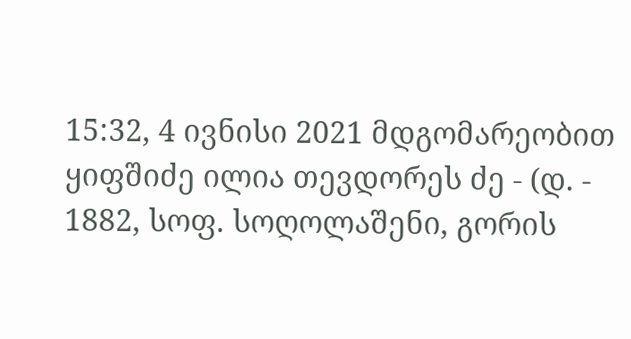15:32, 4 ივნისი 2021 მდგომარეობით
ყიფშიძე ილია თევდორეს ძე - (დ. - 1882, სოფ. სოღოლაშენი, გორის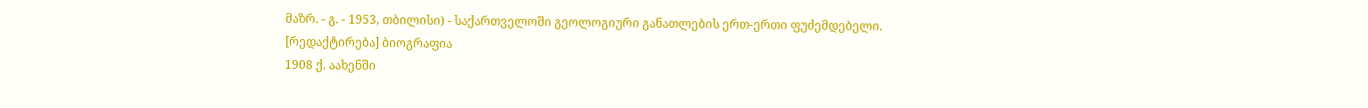მაზრ. - გ. - 1953, თბილისი) - საქართველოში გეოლოგიური განათლების ერთ-ერთი ფუძემდებელი.
[რედაქტირება] ბიოგრაფია
1908 ქ. აახენში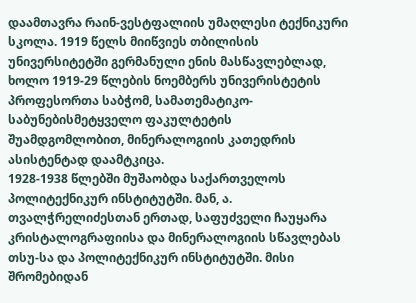დაამთავრა რაინ-ვესტფალიის უმაღლესი ტექნიკური სკოლა. 1919 წელს მიიწვიეს თბილისის უნივერსიტეტში გერმანული ენის მასწავლებლად, ხოლო 1919-29 წლების ნოემბერს უნივერისტეტის პროფესორთა საბჭომ, სამათემატიკო-საბუნებისმეტყველო ფაკულტეტის შუამდგომლობით, მინერალოგიის კათედრის ასისტენტად დაამტკიცა.
1928-1938 წლებში მუშაობდა საქართველოს პოლიტექნიკურ ინსტიტუტში. მან, ა. თვალჭრელიძესთან ერთად, საფუძველი ჩაუყარა კრისტალოგრაფიისა და მინერალოგიის სწავლებას თსუ-სა და პოლიტექნიკურ ინსტიტუტში. მისი შრომებიდან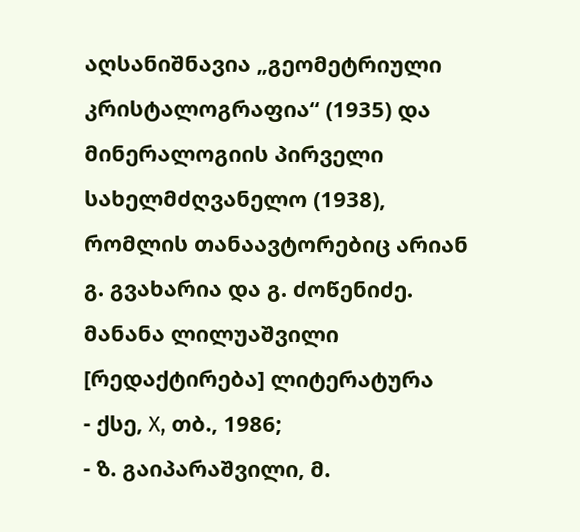აღსანიშნავია „გეომეტრიული კრისტალოგრაფია“ (1935) და მინერალოგიის პირველი სახელმძღვანელო (1938), რომლის თანაავტორებიც არიან გ. გვახარია და გ. ძოწენიძე.
მანანა ლილუაშვილი
[რედაქტირება] ლიტერატურა
- ქსე, X, თბ., 1986;
- ზ. გაიპარაშვილი, მ.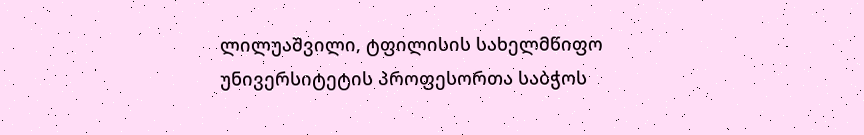ლილუაშვილი, ტფილისის სახელმწიფო უნივერსიტეტის პროფესორთა საბჭოს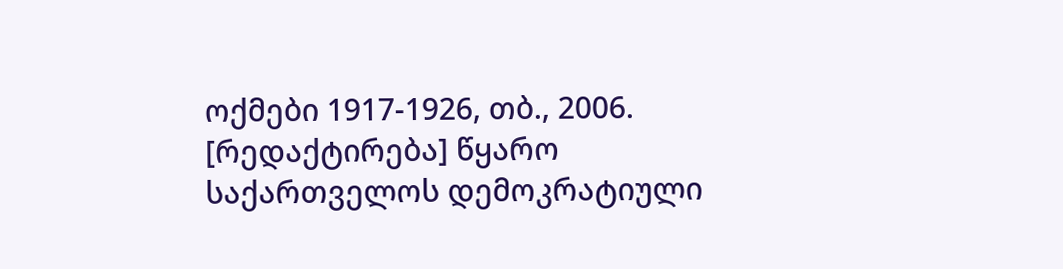ოქმები 1917-1926, თბ., 2006.
[რედაქტირება] წყარო
საქართველოს დემოკრატიული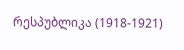რესპუბლიკა (1918-1921)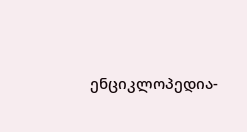ენციკლოპედია-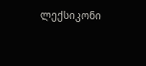ლექსიკონი